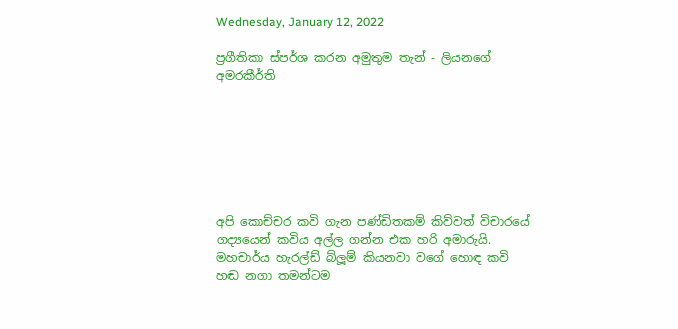Wednesday, January 12, 2022

ප්‍රගීතිකා ස්පර්ශ කරන අමුතුම තැන් - ලියනගේ අමරකීර්ති







අපි කොච්චර කවි ගැන පණ්ඩිතකම් කිව්වත් විචාරයේ ගද්‍යයෙන් කවිය අල්ල ගන්න එක හරි අමාරුයි. මහචාර්ය හැරල්ඩ් බ්ලූම් කියනවා වගේ හොඳ කවි හඬ නගා තමන්ටම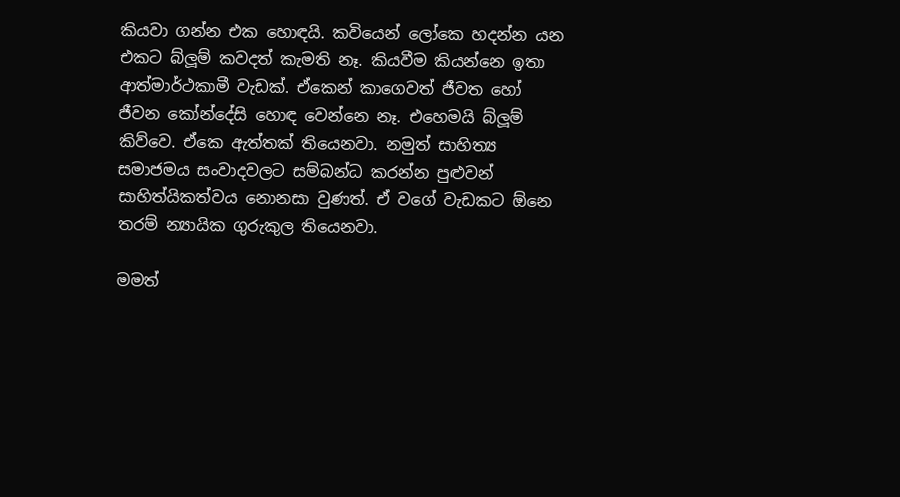කියවා ගන්න එක හොඳයි. කවියෙන් ලෝකෙ හදන්න යන එකට බ්ලූම් කවදත් කැමති නෑ. කියවීම කියන්නෙ ඉතා ආත්මාර්ථකාමී වැඩක්. ඒකෙන් කාගෙවත් ජීවත හෝ ජීවන කෝන්දේසි හොඳ වෙන්නෙ නෑ. එහෙමයි බ්ලූම් කිව්වෙ. ඒකෙ ඇත්තක් තියෙනවා. නමුත් සාහිත්‍ය සමාජමය සංවාදවලට සම්බන්ධ කරන්න පුළුවන් සාහිත්යිකත්වය නොනසා වුණත්. ඒ වගේ වැඩකට ඕනෙ තරම් න්‍යායික ගුරුකුල තියෙනවා.

මමත්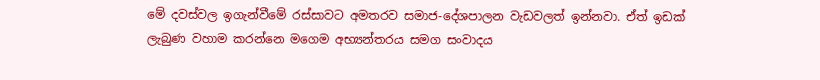මේ දවස්වල ඉගැන්වීමේ රස්සාවට අමතරව සමාජ-දේශපාලන වැඩවලත් ඉන්නවා. ඒත් ඉඩක් ලැබුණ වහාම කරන්නෙ මගෙම අභ්‍යන්තරය සමග සංවාදය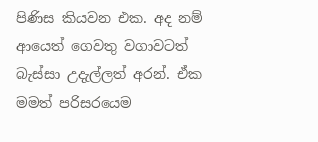පිණිස කියවන එක. අද නම් ආයෙත් ගෙවතු වගාවටත් බැස්සා උදැල්ලත් අරන්. ඒක මමත් පරිසරයෙම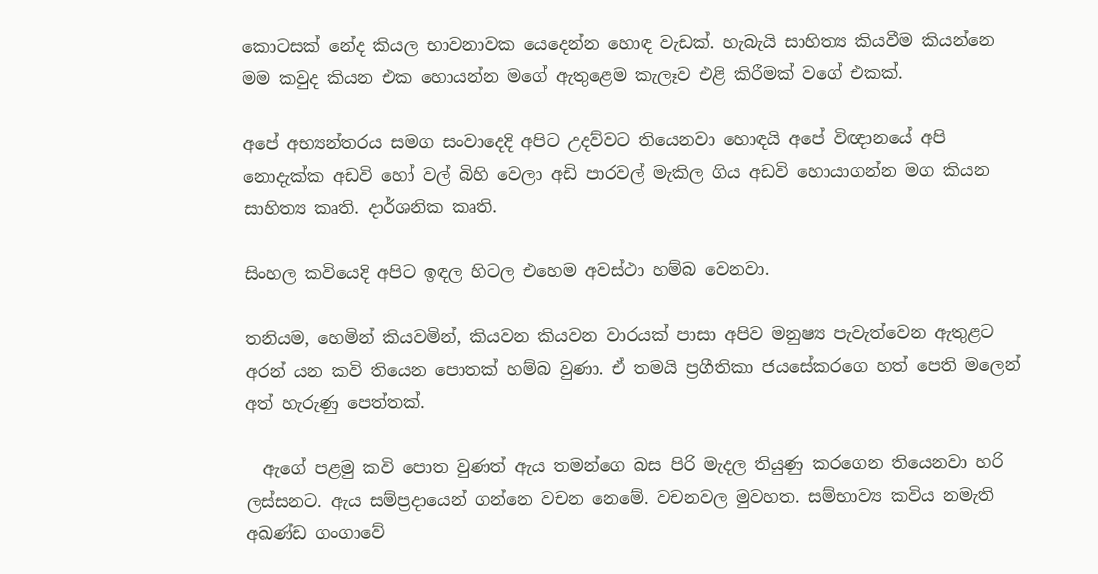කොටසක් නේද කියල භාවනාවක යෙදෙන්න හොඳ වැඩක්. හැබැයි සාහිත්‍ය කියවීම කියන්නෙ මම කවුද කියන එක හොයන්න මගේ ඇතුළෙම කැලෑව එළි කිරීමක් වගේ එකක්.

අපේ අභ්‍යන්තරය සමග සංවාදෙදි අපිට උදව්වට තියෙනවා හොඳයි අපේ විඥානයේ අපි නොදැක්ක අඩවි හෝ වල් බිහි වෙලා අඩි පාරවල් මැකිල ගිය අඩවි හොයාගන්න මග කියන සාහිත්‍ය කෘති. දාර්ශනික කෘති.

සිංහල කවියෙදි අපිට ඉඳල හිටල එහෙම අවස්ථා හම්බ වෙනවා.

තනියම, හෙමින් කියවමින්, කියවන කියවන වාරයක් පාසා අපිව මනුෂ්‍ය පැවැත්වෙන ඇතුළට අරන් යන කවි තියෙන පොතක් හම්බ වුණා. ඒ තමයි ප්‍රගීතිකා ජයසේකරගෙ හත් පෙති මලෙන් අත් හැරුණු පෙත්තක්.

  ඇගේ පළමු කවි පොත වුණත් ඇය තමන්ගෙ බස පිරි මැදල තියුණු කරගෙන තියෙනවා හරි ලස්සනට. ඇය සම්ප්‍රදායෙන් ගන්නෙ වචන නෙමේ. වචනවල මුවහත. සම්භාව්‍ය කවිය නමැති අඛණ්ඩ ගංගාවේ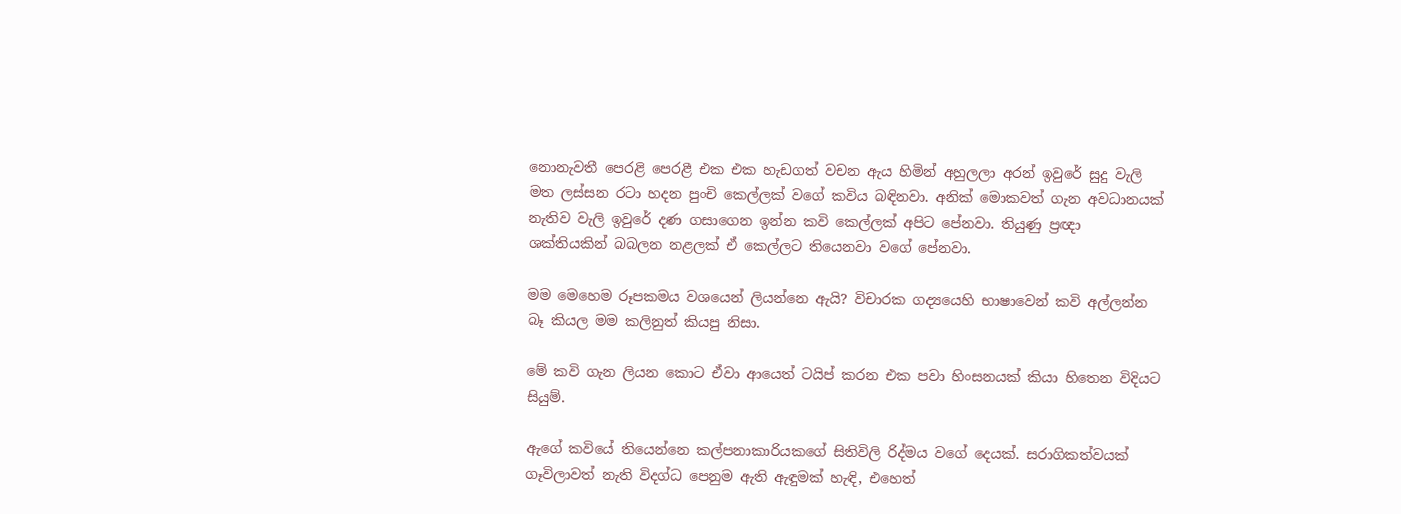නොනැවතී පෙරළි පෙරළී එක එක හැඩගත් වචන ඇය හිමින් අහුලලා අරන් ඉවුරේ සුදු වැලි මත ලස්සන රටා හදන පුංචි කෙල්ලක් වගේ කවිය බඳිනවා. අනික් මොකවත් ගැන අවධානයක් නැතිව වැලි ඉවුරේ දණ ගසාගෙන ඉන්න කවි කෙල්ලක් අපිට පේනවා. තියුණු ප්‍රඥා ශක්තියකින් බබලන නළලක් ඒ කෙල්ලට තියෙනවා වගේ පේනවා.

මම මෙහෙම රූපකමය වශයෙන් ලියන්නෙ ඇයි? විචාරක ගද්‍යයෙහි භාෂාවෙන් කවි අල්ලන්න බෑ කියල මම කලිනුත් කියපු නිසා.

මේ කවි ගැන ලියන කොට ඒවා ආයෙත් ටයිප් කරන එක පවා හිංසනයක් කියා හිතෙන විදියට සියුම්.

ඇගේ කවියේ තියෙන්නෙ කල්පනාකාරියකගේ සිතිවිලි රිද්මය වගේ දෙයක්. සරාගිකත්වයක් ගෑවිලාවත් නැති විදග්ධ පෙනුම ඇති ඇඳුමක් හැඳි, එහෙත්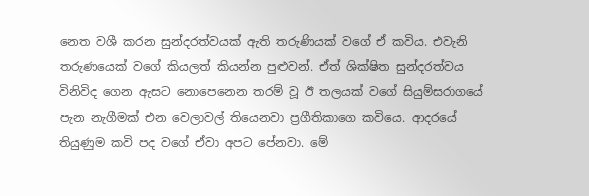නෙත වශී කරන සුන්දරත්වයක් ඇති තරුණියක් වගේ ඒ කවිය. එවැනි තරුණයෙක් වගේ කියලත් කියන්න පුළුවන්. ඒත් ශික්ෂිත සුන්දරත්වය විනිවිද ගෙන ඇසට නොපෙනෙන තරම් වූ ඊ තලයක් වගේ සියුම්සරාගයේ පැන නැගීමක් එන වෙලාවල් තියෙනවා ප්‍රගීතිකාගෙ කවියෙ. ආදරයේ තියුණුම කවි පද වගේ ඒවා අපට පේනවා. මේ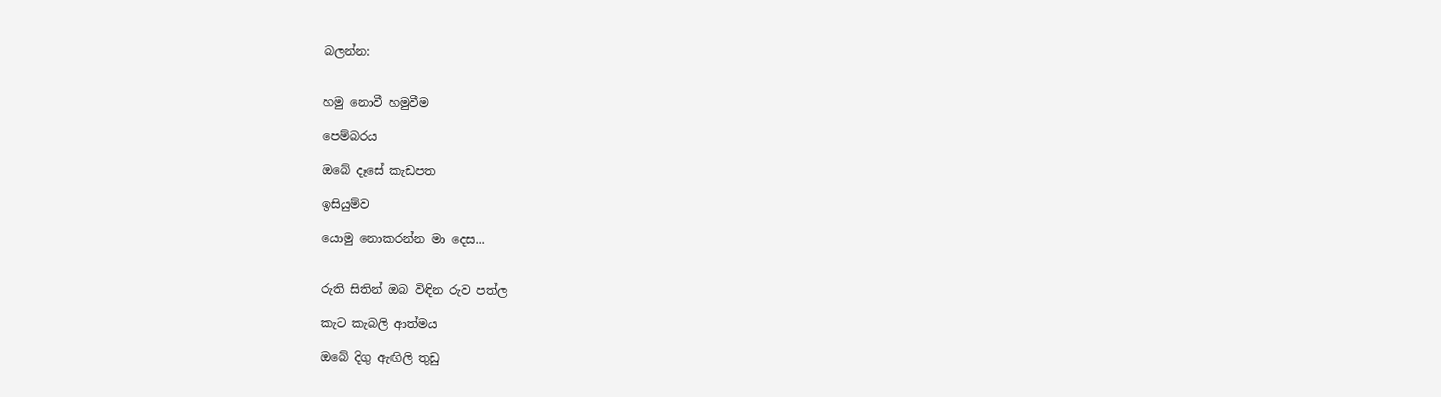බලන්න:


හමු නොවී හමුවීම

පෙම්බරය

ඔබේ දෑසේ කැඩපත

ඉසියුම්ව

යොමු නොකරන්න මා දෙස...


රුති සිතින් ඔබ විඳින රුව පත්ල

කැට කැබලි ආත්මය

ඔබේ දිගු ඇඟිලි තුඩු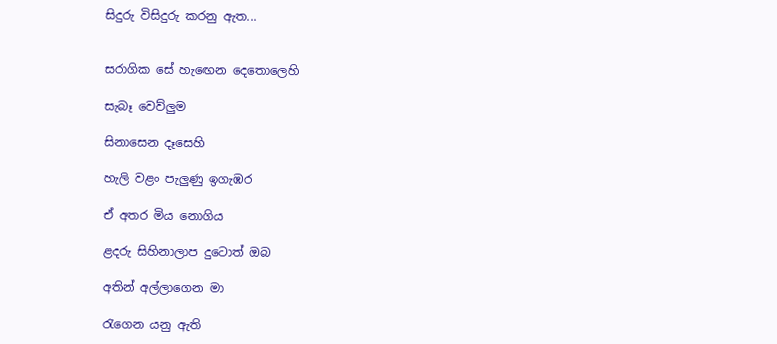සිදුරු විසිදුරු කරනු ඇත...


සරාගික සේ හැඟෙන දෙතොලෙහි

සැබෑ වෙව්ලුම

සිනාසෙන දෑසෙහි

හැලි වළං පැලුණු ඉගැඹර

ඒ අතර මිය නොගිය

ළදරු සිහිනාලාප දුටොත් ඔබ

අතින් අල්ලාගෙන මා

රැගෙන යනු ඇති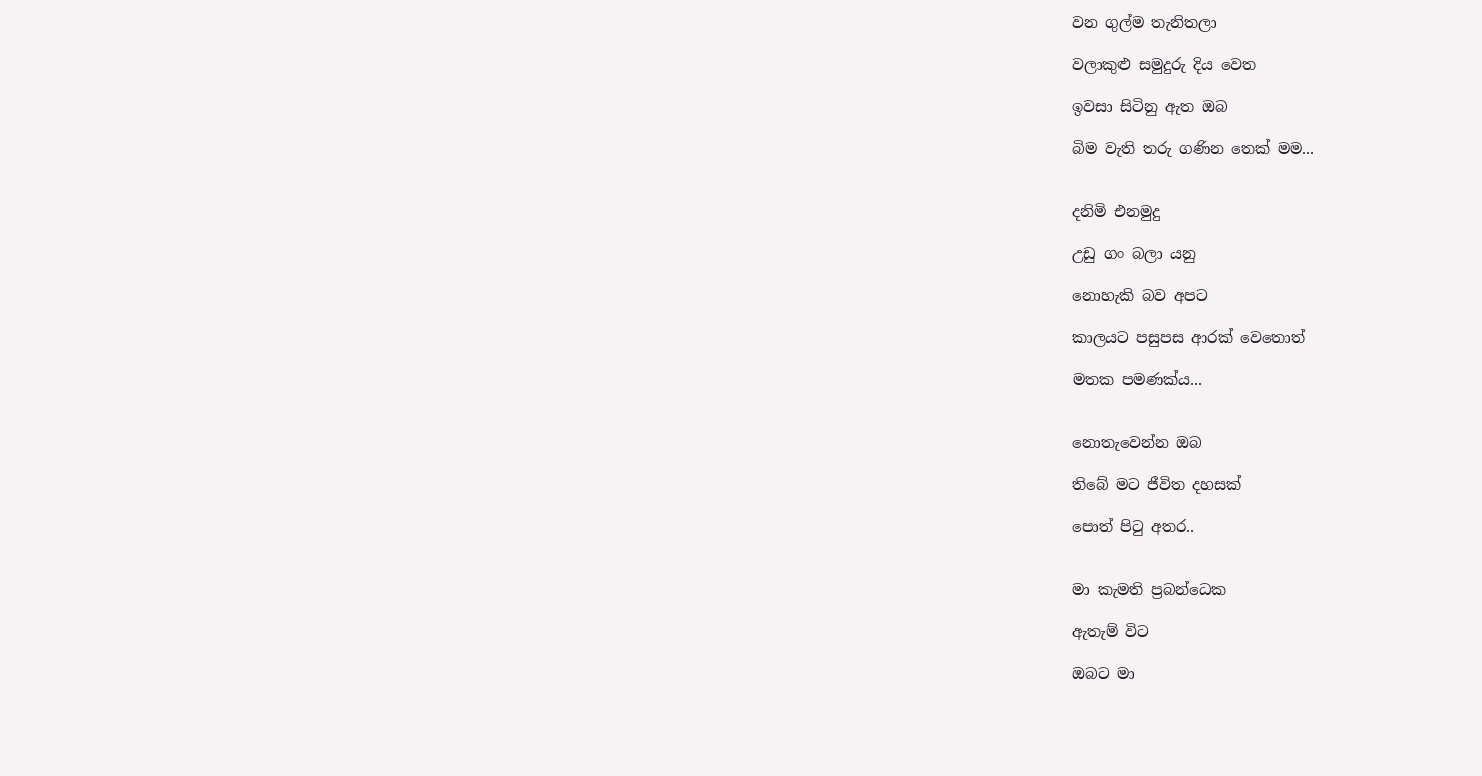වන ගුල්ම තැනිතලා

වලාකුළු සමුදුරු දිය වෙත

ඉවසා සිටිනු ඇත ඔබ

බිම වැති තරු ගණින තෙක් මම...


දනිමි එනමුදු

උඩු ගං බලා යනු

නොහැකි බව අපට

කාලයට පසුපස ආරක් වෙතොත්

මතක පමණක්ය...


නොතැවෙන්න ඔබ

තිබේ මට ජීවිත දහසක්

පොත් පිටු අතර..


මා කැමති ප්‍රබන්ධෙක

ඇතැම් විට

ඔබට මා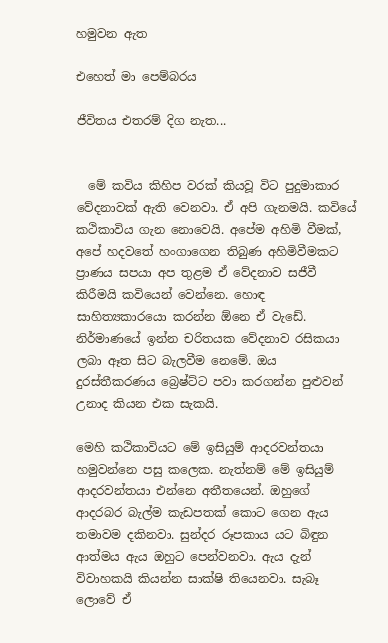හමුවන ඇත

එහෙත් මා පෙම්බරය

ජීවිතය එතරම් දිග නැත...


  මේ කවිය කිහිප වරක් කියවූ විට පුදුමාකාර වේදනාවක් ඇති වෙනවා. ඒ අපි ගැනමයි. කවියේ කථිකාවිය ගැන නොවෙයි. අපේම අහිමි වීමක්, අපේ හදවතේ හංගාගෙන තිබුණ අහිමිවීමකට ප්‍රාණය සපයා අප තුළම ඒ වේදනාව සජීවී කිරීමයි කවියෙන් වෙන්නෙ. හොඳ සාහිත්‍යකාරයො කරන්න ඕනෙ ඒ වැඩේ. නිර්මාණයේ ඉන්න චරිතයක වේදනාව රසිකයා ලබා ඈත සිට බැලවීම නෙමේ. ඔය දුරස්තීකරණය බ්‍රෙෂ්ට්ට පවා කරගන්න පුළුවන් උනාද කියන එක සැකයි.

මෙහි කථිකාවියට මේ ඉසියුම් ආදරවන්තයා හමුවන්නෙ පසු කලෙක. නැත්නම් මේ ඉසියුම් ආදරවන්තයා එන්නෙ අතීතයෙන්. ඔහුගේ ආදරබර බැල්ම කැඩපතක් කොට ගෙන ඇය තමාවම දකිනවා. සුන්දර රූපකාය යට බිඳුන ආත්මය ඇය ඔහුට පෙන්වනවා. ඇය දැන් විවාහකයි කියන්න සාක්ෂි තියෙනවා. සැබෑ ලොවේ ඒ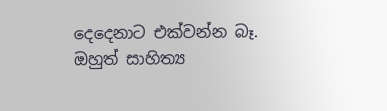දෙදෙනාට එක්වන්න බෑ. ඔහුත් සාහිත්‍ය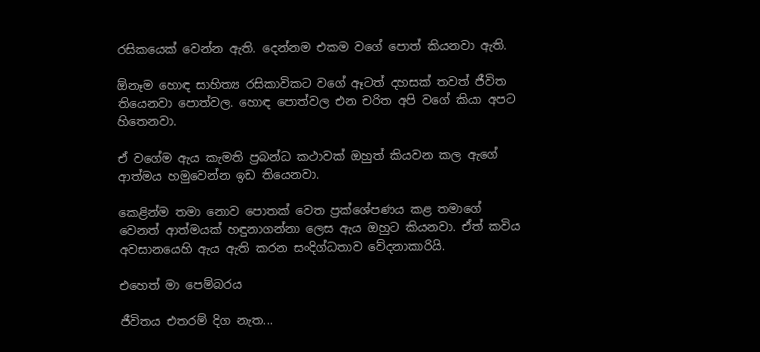රසිකයෙක් වෙන්න ඇති. දෙන්නම එකම වගේ පොත් කියනවා ඇති.

ඕනෑම හොඳ සාහිත්‍ය රසිකාවිකට වගේ ඈටත් දහසක් තවත් ජීවිත තියෙනවා පොත්වල. හොඳ පොත්වල එන චරිත අපි වගේ කියා අපට හිතෙනවා.

ඒ වගේම ඇය කැමති ප්‍රබන්ධ කථාවක් ඔහුත් කියවන කල ඇගේ ආත්මය හමුවෙන්න ඉඩ තියෙනවා.

කෙළින්ම තමා නොව පොතක් වෙත ප්‍රක්ශේපණය කළ තමාගේ වෙනත් ආත්මයක් හඳුනාගන්නා ලෙස ඇය ඔහුට කියනවා. ඒත් කවිය අවසානයෙහි ඇය ඇති කරන සංදිග්ධතාව වේදනාකාරියි.

එහෙත් මා පෙම්බරය

ජීවිතය එතරම් දිග නැත...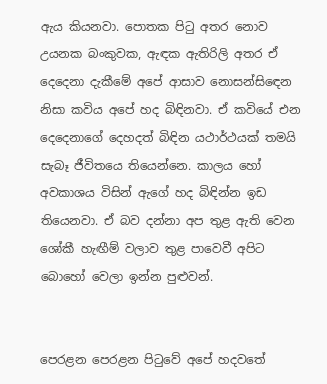ඇය කියනවා. පොතක පිටු අතර නොව උයනක බංකුවක, ඇඳක ඇතිරිලි අතර ඒ දෙදෙනා දැකීමේ අපේ ආසාව නොසන්සිඳෙන නිසා කවිය අපේ හද බිඳිනවා. ඒ කවියේ එන දෙදෙනාගේ දෙහදත් බිඳින යථාර්ථයක් තමයි සැබෑ ජීවිතයෙ තියෙන්නෙ. කාලය හෝ අවකාශය විසින් ඇගේ හද බිඳින්න ඉඩ තියෙනවා. ඒ බව දන්නා අප තුළ ඇති වෙන ශෝකී හැඟීම් වලාව තුළ පාවෙවී අපිට බොහෝ වෙලා ඉන්න පුළුවන්.


පෙරළන පෙරළන පිටුවේ අපේ හදවතේ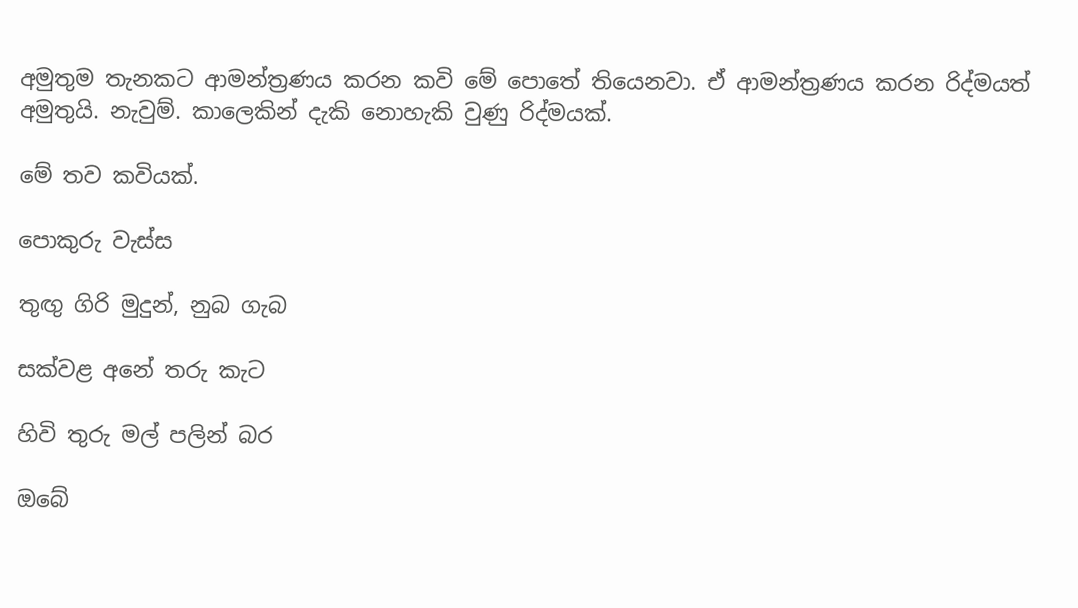අමුතුම තැනකට ආමන්ත්‍රණය කරන කවි මේ පොතේ තියෙනවා. ඒ ආමන්ත්‍රණය කරන රිද්මයත් අමුතුයි. නැවුම්. කාලෙකින් දැකි නොහැකි වුණු රිද්මයක්.

මේ තව කවියක්.

පොකුරු වැස්ස

තුඟු ගිරි මුදුන්, නුබ ගැබ

සක්වළ අනේ තරු කැට

හිවි තුරු මල් පලින් බර

ඔබේ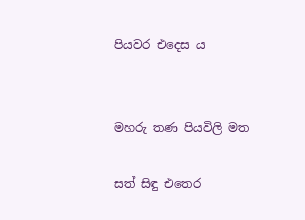පියවර එදෙස ය


මහරු තණ පියවිලි මත

සත් සිඳු එතෙර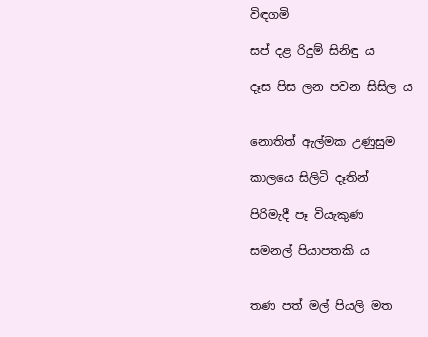විඳගමි

සප් දළ රිදුම් සිනිඳු ය

දෑස පිස ලන පවන සිසිල ය


නොතිත් ඇල්මක උණුසුම

කාලයෙ සිලිටි දෑතින්

පිරිමැදී පෑ වියැකුණ

සමනල් පියාපතකි ය


තණ පත් මල් පියලි මත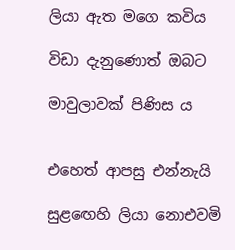ලියා ඇත මගෙ කවිය

විඩා දැනුණොත් ඔබට

මාවුලාවක් පිණිස ය


එහෙත් ආපසු එන්නැයි

සුළඟෙහි ලියා නොඑවමි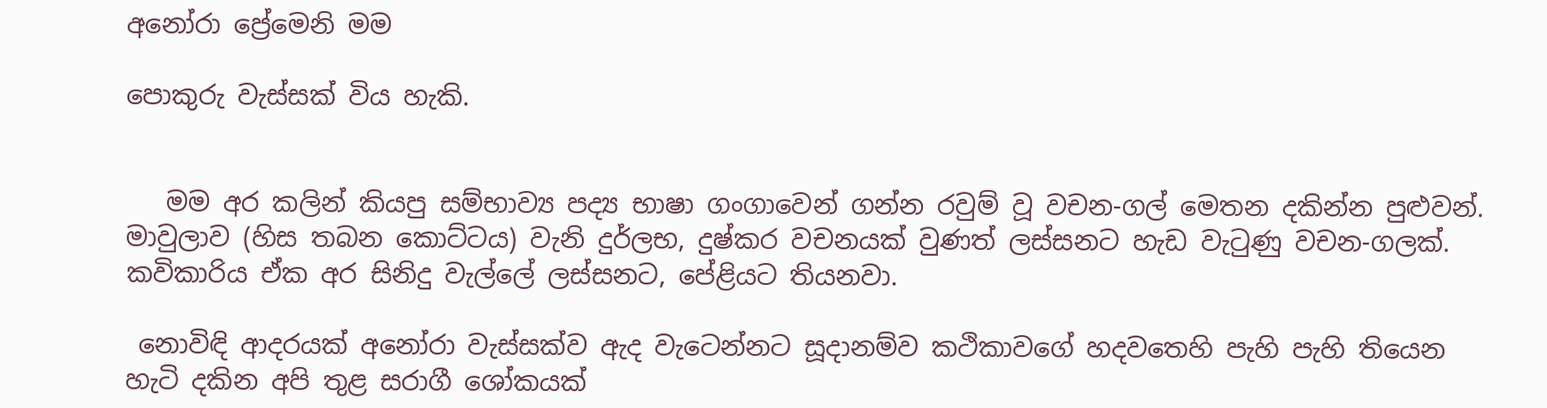අනෝරා ප්‍රේමෙනි මම

පොකුරු වැස්සක් විය හැකි.


   මම අර කලින් කියපු සම්භාව්‍ය පද්‍ය භාෂා ගංගාවෙන් ගන්න රවුම් වූ වචන-ගල් මෙතන දකින්න පුළුවන්. මාවුලාව (හිස තබන කොට්ටය) වැනි දුර්ලභ, දුෂ්කර වචනයක් වුණත් ලස්සනට හැඩ වැටුණු වචන-ගලක්. කවිකාරිය ඒක අර සිනිදු වැල්ලේ ලස්සනට, පේළියට තියනවා.

 නොවිඳි ආදරයක් අනෝරා වැස්සක්ව ඇද වැටෙන්නට සූදානම්ව කථිකාවගේ හදවතෙහි පැහි පැහි තියෙන හැටි දකින අපි තුළ සරාගී ශෝකයක්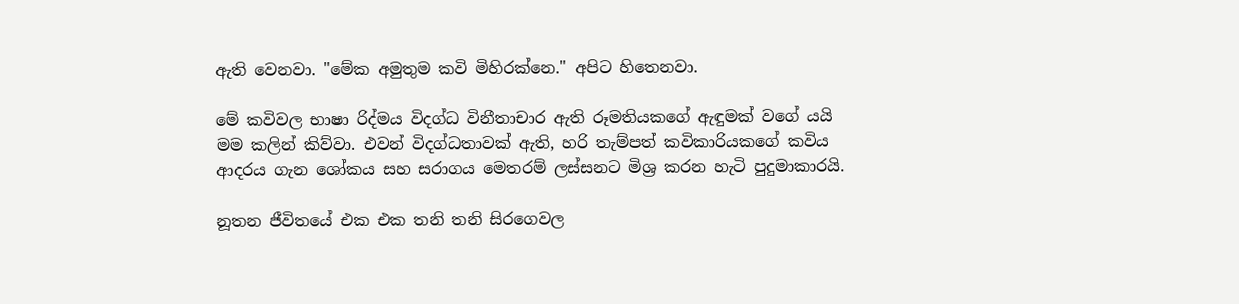ඇති වෙනවා. "මේක අමුතුම කවි මිහිරක්නෙ." අපිට හිතෙනවා.

මේ කවිවල භාෂා රිද්මය විදග්ධ විනීතාචාර ඇති රූමතියකගේ ඇඳුමක් වගේ යයි මම කලින් කිව්වා. එවන් විදග්ධතාවක් ඇති, හරි තැම්පත් කවිකාරියකගේ කවිය ආදරය ගැන ශෝකය සහ සරාගය මෙතරම් ලස්සනට මිශ්‍ර කරන හැටි පුදුමාකාරයි.

නූතන ජීවිතයේ එක එක තනි තනි සිරගෙවල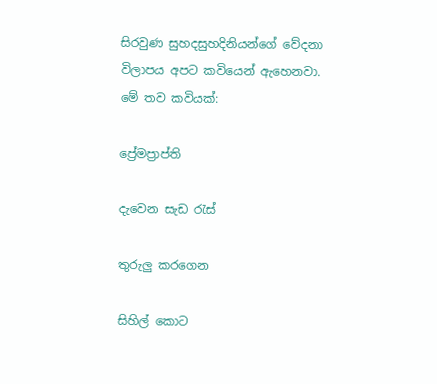සිරවුණ සුහදසුහදිනියන්ගේ වේදනා විලාපය අපට කවියෙන් ඇහෙනවා. මේ තව කවියක්:

ප්‍රේමප්‍රාප්ති

දැවෙන සැඩ රැස්

තුරුලු කරගෙන

සිහිල් කොට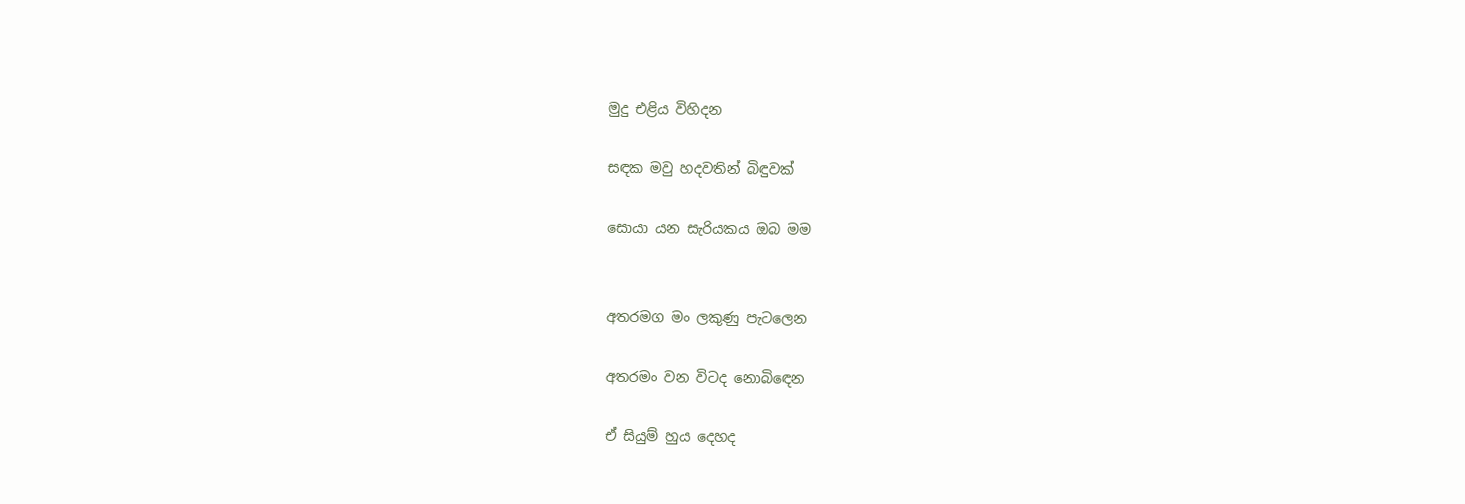මුදු එළිය විහිදන

සඳක මවු හදවතින් බිඳුවක්

සොයා යන සැරියකය ඔබ මම


අතරමග මං ලකුණු පැටලෙන

අතරමං වන විටද නොබිඳෙන

ඒ සියුම් හුය දෙහද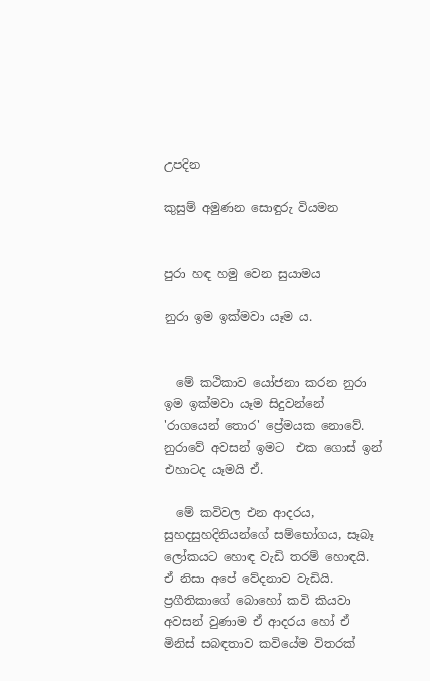උපදින

කුසුම් අමුණන සොඳුරු වියමන


පුරා හඳ හමු වෙන සුයාමය

නුරා ඉම ඉක්මවා යෑම ය.


  මේ කථිකාව යෝජනා කරන නුරා ඉම ඉක්මවා යෑම සිදුවන්නේ 'රාගයෙන් තොර' ප්‍රේමයක නොවේ. නුරාවේ අවසන් ඉමට  එක ගොස් ඉන් එහාටද යෑමයි ඒ.

  මේ කවිවල එන ආදරය, සුහදසුහදිනියන්ගේ සම්භෝගය, සෑබෑ ලෝකයට හොඳ වැඩි තරම් හොඳයි. ඒ නිසා අපේ වේදනාව වැඩියි. ප්‍රගීතිකාගේ බොහෝ කවි කියවා අවසන් වුණාම ඒ ආදරය හෝ ඒ මිනිස් සබඳතාව කවියේම විතරක්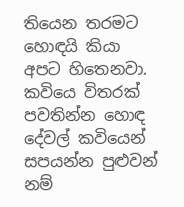තියෙන තරමට හොඳයි කියා අපට හිතෙනවා. කවියෙ විතරක් පවතින්න හොඳ දේවල් කවියෙන් සපයන්න පුළුවන් නම්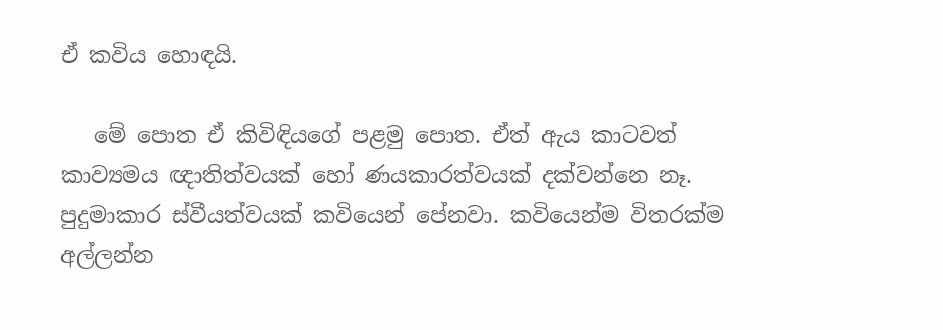ඒ කවිය හොඳයි.

   මේ පොත ඒ කිවිඳියගේ පළමු පොත. ඒත් ඇය කාටවත් කාව්‍යමය ඥාතිත්වයක් හෝ ණයකාරත්වයක් දක්වන්නෙ නෑ. පුදුමාකාර ස්වීයත්වයක් කවියෙන් පේනවා. කවියෙන්ම විතරක්ම අල්ලන්න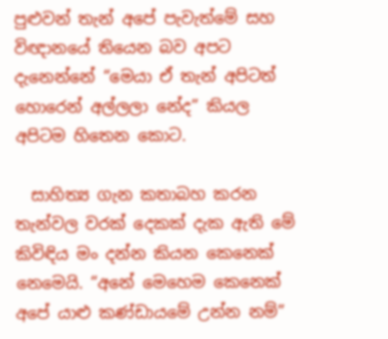පුළුවන් තැන් අපේ පැවැත්මේ සහ විඥානයේ තියෙන බව අපට දැනෙන්නේ “මෙයා ඒ තැන් අපිටත් හොරෙන් අල්ලලා නේද” කියල අපිටම හිතෙන කොට.

  සාහිත්‍ය ගැන කතාබහ කරන තැන්වල වරක් දෙකක් දැක ඇති මේ කිවිඳිය මං දන්න කියන කෙනෙක් නෙමෙයි. “අනේ මෙහෙම කෙනෙක් අපේ යාළු කණ්ඩායමේ උන්න නම්”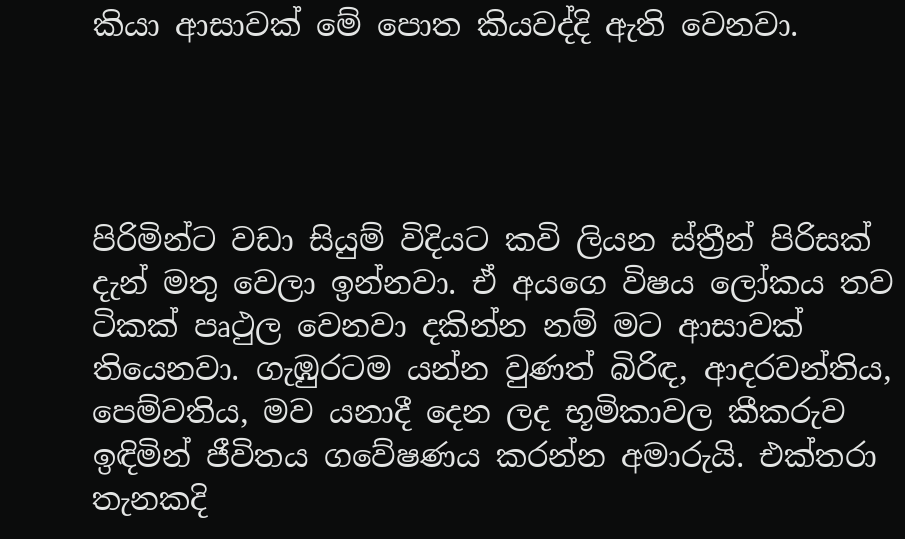කියා ආසාවක් මේ පොත කියවද්දි ඇති වෙනවා.




පිරිමින්ට වඩා සියුම් විදියට කවි ලියන ස්ත්‍රීන් පිරිසක් දැන් මතු වෙලා ඉන්නවා. ඒ අයගෙ විෂය ලෝකය තව ටිකක් පෘථුල වෙනවා දකින්න නම් මට ආසාවක් තියෙනවා. ගැඹුරටම යන්න වුණත් බිරිඳ, ආදරවන්තිය, පෙම්වතිය, මව යනාදී දෙන ලද භූමිකාවල කීකරුව ඉඳිමින් ජීවිතය ගවේෂණය කරන්න අමාරුයි. එක්තරා තැනකදි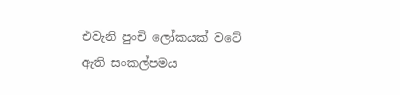එවැනි පුංචි ලෝකයක් වටේ ඇති සංකල්පමය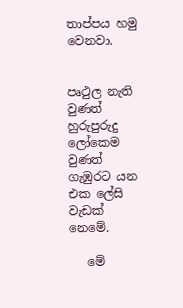තාප්පය හමු වෙනවා.


පෘථුල නැති වුණත් හුරුපුරුදු ලෝකෙම වුණත් ගැඹුරට යන එක ලේසි වැඩක් නෙමේ.

   මේ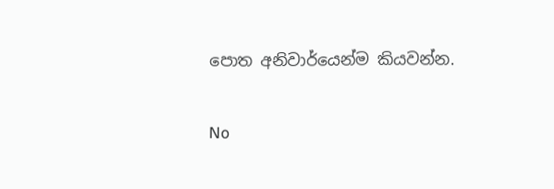පොත අනිවාර්යෙන්ම කියවන්න.


No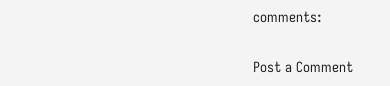comments:

Post a Comment